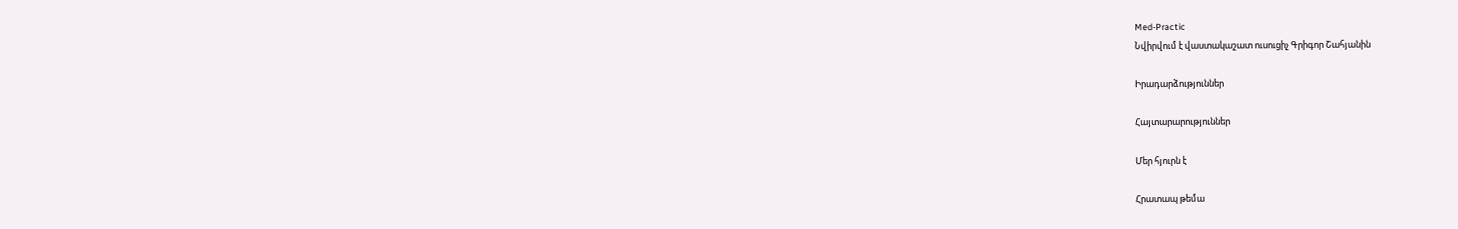Med-Practic
Նվիրվում է վաստակաշատ ուսուցիչ Գրիգոր Շահյանին

Իրադարձություններ

Հայտարարություններ

Մեր հյուրն է

Հրատապ թեմա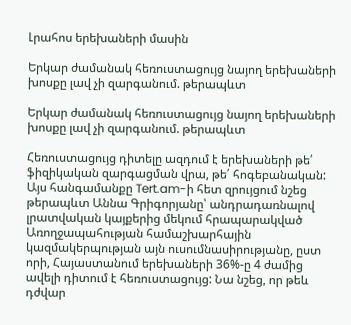Լրահոս երեխաների մասին

Երկար ժամանակ հեռուստացույց նայող երեխաների խոսքը լավ չի զարգանում. թերապևտ

Երկար ժամանակ հեռուստացույց նայող երեխաների խոսքը լավ չի զարգանում. թերապևտ

Հեռուստացույց դիտելը ազդում է երեխաների թե՛ ֆիզիկական զարգացման վրա, թե՛ հոգեբանական: Այս հանգամանքը Tert.am-ի հետ զրույցում նշեց թերապևտ Աննա Գրիգորյանը՝ անդրադառնալով լրատվական կայքերից մեկում հրապարակված Առողջապահության համաշխարհային կազմակերպության այն ուսումնասիրությանը, ըստ որի, Հայաստանում երեխաների 36%-ը 4 ժամից ավելի դիտում է հեռուստացույց: Նա նշեց, որ թեև դժվար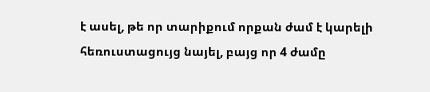է ասել, թե որ տարիքում որքան ժամ է կարելի հեռուստացույց նայել, բայց որ 4 ժամը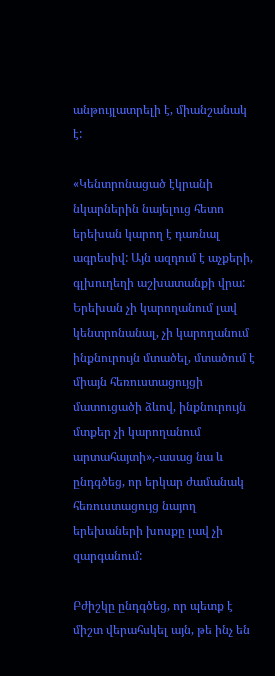անթույլատրելի է, միանշանակ է:

«Կենտրոնացած էկրանի նկարներին նայելուց հետո երեխան կարող է դառնալ ագրեսիվ: Այն ազդում է աչքերի, գլխուղեղի աշխատանքի վրա: Երեխան չի կարողանում լավ կենտրոնանալ, չի կարողանում ինքնուրույն մտածել, մտածում է միայն հեռուստացույցի մատուցածի ձևով, ինքնուրույն մտքեր չի կարողանում արտահայտի»,-ասաց նա և ընդգծեց, որ երկար ժամանակ հեռուստացույց նայող երեխաների խոսքը լավ չի զարգանում:

Բժիշկը ընդգծեց, որ պետք է միշտ վերահսկել այն, թե ինչ են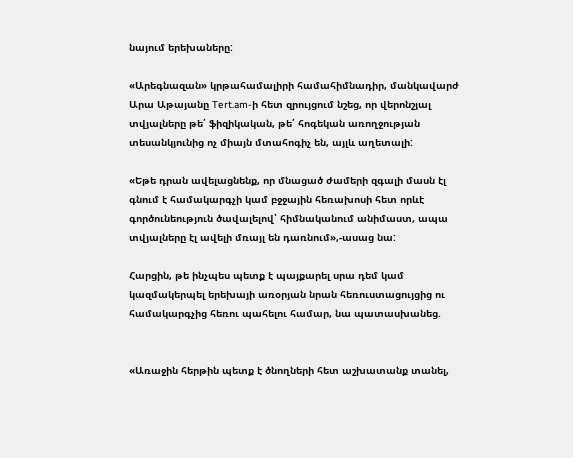նայում երեխաները:

«Արեգնազան» կրթահամալիրի համահիմնադիր, մանկավարժ Արա Աթայանը Tert.am-ի հետ զրույցում նշեց, որ վերոնշյալ տվյալները թե՛ ֆիզիկական, թե՛ հոգեկան առողջության տեսանկյունից ոչ միայն մտահոգիչ են, այլև աղետալի:

«Եթե դրան ավելացնենք, որ մնացած ժամերի զգալի մասն էլ գնում է համակարգչի կամ բջջային հեռախոսի հետ որևէ գործունեություն ծավալելով՝ հիմնականում անիմաստ, ապա տվյալները էլ ավելի մռայլ են դառնում»,-ասաց նա:

Հարցին, թե ինչպես պետք է պայքարել սրա դեմ կամ կազմակերպել երեխայի առօրյան նրան հեռուստացույցից ու համակարգչից հեռու պահելու համար, նա պատասխանեց.


«Առաջին հերթին պետք է ծնողների հետ աշխատանք տանել,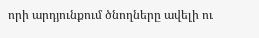որի արդյունքում ծնողները ավելի ու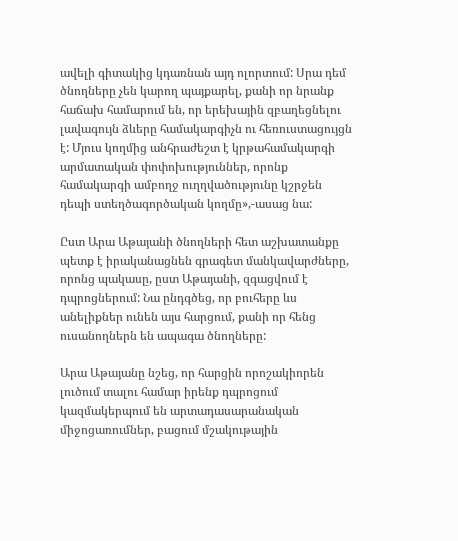ավելի գիտակից կդառնան այդ ոլորտում: Սրա դեմ ծնողները չեն կարող պայքարել, քանի որ նրանք հաճախ համարում են, որ երեխային զբաղեցնելու լավագույն ձևերը համակարգիչն ու հեռուստացույցն է: Մյուս կողմից անհրաժեշտ է կրթահամակարգի արմատական փոփոխություններ, որոնք համակարգի ամբողջ ուղղվածությունը կշրջեն դեպի ստեղծագործական կողմը»,-ասաց նա:

Ըստ Արա Աթայանի ծնողների հետ աշխատանքը պետք է իրականացնեն գրագետ մանկավարժները, որոնց պակասը, ըստ Աթայանի, զգացվում է դպրոցներում: Նա ընդգծեց, որ բուհերը ևս անելիքներ ունեն այս հարցում, քանի որ հենց ուսանողներն են ապագա ծնողները:

Արա Աթայանը նշեց, որ հարցին որոշակիորեն լուծում տալու համար իրենք դպրոցում կազմակերպում են արտադասարանական միջոցառումներ, բացում մշակութային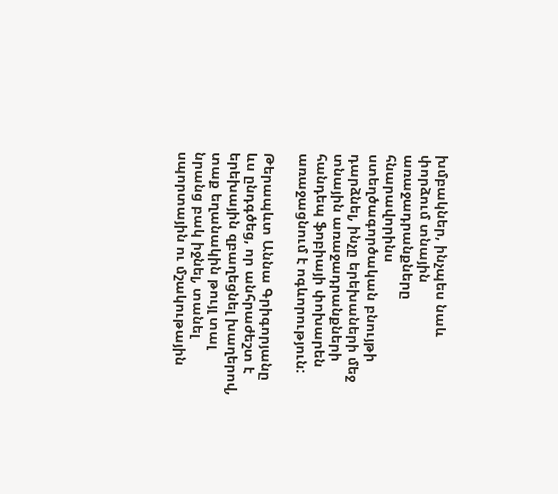խմբակներ, ինչպես նաև փորձում տնային առաջադրանքները հնարավորինս ստեղծագործական բնույթի դարձնել, ինչը երեխաների մեջ տնային առաջադրանքների հանդեպ ֆոբիայի փոխարեն առաջացնում է ոգևորություն:

Թերապևտ Աննա Գրիգորյանը ևս ընդգծեց, որ անհրաժեշտ է երեխային զբաղեցնել խաղերով, տաք եղանակին թույլ տալ նրանց բակ իջնել, տանել սպորտային ու մշակութային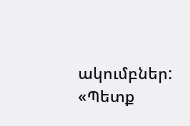ակումբներ: «Պետք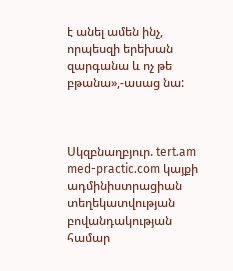է անել ամեն ինչ, որպեսզի երեխան զարգանա և ոչ թե բթանա»,-ասաց նա:



Սկզբնաղբյուր. tert.am
med-practic.com կայքի ադմինիստրացիան տեղեկատվության բովանդակության համար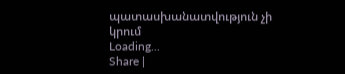պատասխանատվություն չի կրում
Loading...
Share |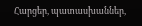Հարցեր, պատասխաններ,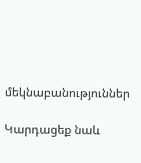մեկնաբանություններ

Կարդացեք նաև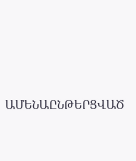ԱՄԵՆԱԸՆԹԵՐՑՎԱԾ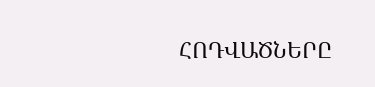ՀՈԴՎԱԾՆԵՐԸ